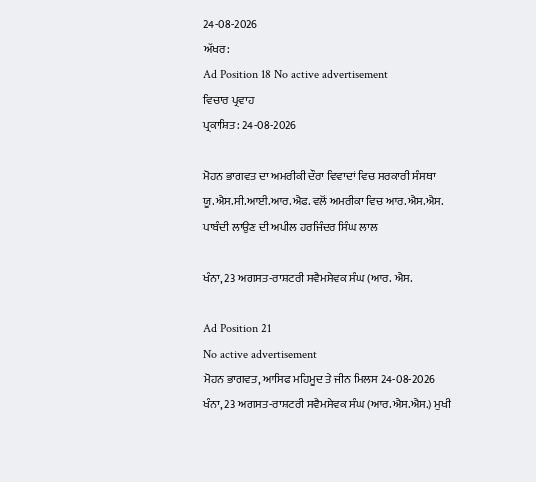24-08-2026
ਅੱਖਰ:
Ad Position 18 No active advertisement
ਵਿਚਾਰ ਪ੍ਰਵਾਹ
ਪ੍ਰਕਾਸ਼ਿਤ: 24-08-2026

ਮੋਹਨ ਭਾਗਵਤ ਦਾ ਅਮਰੀਕੀ ਦੌਰਾ ਵਿਵਾਦਾਂ ਵਿਚ ਸਰਕਾਰੀ ਸੰਸਥਾ ਯੂ.ਐਸ.ਸੀ.ਆਈ.ਆਰ.ਐਫ. ਵਲੋਂ ਅਮਰੀਕਾ ਵਿਚ ਆਰ.ਐਸ.ਐਸ. ਪਾਬੰਦੀ ਲਾਉਣ ਦੀ ਅਪੀਲ ਹਰਜਿੰਦਰ ਸਿੰਘ ਲਾਲ

ਖੰਨਾ, 23 ਅਗਸਤ-ਰਾਸ਼ਟਰੀ ਸਵੈਮਸੇਵਕ ਸੰਘ (ਆਰ. ਐਸ.

Ad Position 21
No active advertisement
ਮੋਹਨ ਭਾਗਵਤ, ਆਸਿਫ ਮਹਿਮੂਦ ਤੇ ਜੀਨ ਮਿਲਸ 24-08-2026
ਖੰਨਾ, 23 ਅਗਸਤ-ਰਾਸ਼ਟਰੀ ਸਵੈਮਸੇਵਕ ਸੰਘ (ਆਰ.ਐਸ.ਐਸ.) ਮੁਖੀ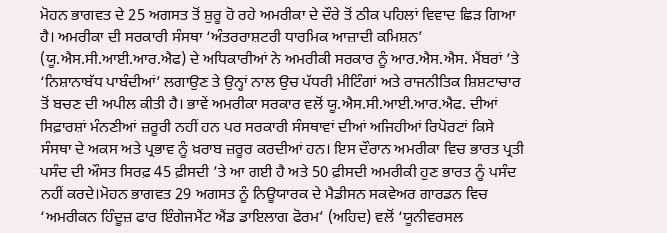ਮੋਹਨ ਭਾਗਵਤ ਦੇ 25 ਅਗਸਤ ਤੋਂ ਸ਼ੁਰੂ ਹੋ ਰਹੇ ਅਮਰੀਕਾ ਦੇ ਦੌਰੇ ਤੋਂ ਠੀਕ ਪਹਿਲਾਂ ਵਿਵਾਦ ਛਿੜ ਗਿਆ ਹੈ। ਅਮਰੀਕਾ ਦੀ ਸਰਕਾਰੀ ਸੰਸਥਾ ‘ਅੰਤਰਰਾਸ਼ਟਰੀ ਧਾਰਮਿਕ ਆਜ਼ਾਦੀ ਕਮਿਸ਼ਨ’ (ਯੂ.ਐਸ.ਸੀ.ਆਈ.ਆਰ.ਐਫ) ਦੇ ਅਧਿਕਾਰੀਆਂ ਨੇ ਅਮਰੀਕੀ ਸਰਕਾਰ ਨੂੰ ਆਰ.ਐਸ.ਐਸ. ਮੈਂਬਰਾਂ ’ਤੇ ‘ਨਿਸ਼ਾਨਾਬੱਧ ਪਾਬੰਦੀਆਂ’ ਲਗਾਉਣ ਤੇ ਉਨ੍ਹਾਂ ਨਾਲ ਉਚ ਪੱਧਰੀ ਮੀਟਿੰਗਾਂ ਅਤੇ ਰਾਜਨੀਤਿਕ ਸ਼ਿਸ਼ਟਾਚਾਰ ਤੋਂ ਬਚਣ ਦੀ ਅਪੀਲ ਕੀਤੀ ਹੈ। ਭਾਵੇਂ ਅਮਰੀਕਾ ਸਰਕਾਰ ਵਲੋਂ ਯੂ.ਐਸ.ਸੀ.ਆਈ.ਆਰ.ਐਫ. ਦੀਆਂ ਸਿਫ਼ਾਰਸ਼ਾਂ ਮੰਨਣੀਆਂ ਜ਼ਰੂਰੀ ਨਹੀਂ ਹਨ ਪਰ ਸਰਕਾਰੀ ਸੰਸਥਾਵਾਂ ਦੀਆਂ ਅਜਿਹੀਆਂ ਰਿਪੋਰਟਾਂ ਕਿਸੇ ਸੰਸਥਾ ਦੇ ਅਕਸ ਅਤੇ ਪ੍ਰਭਾਵ ਨੂੰ ਖ਼ਰਾਬ ਜ਼ਰੂਰ ਕਰਦੀਆਂ ਹਨ। ਇਸ ਦੌਰਾਨ ਅਮਰੀਕਾ ਵਿਚ ਭਾਰਤ ਪ੍ਰਤੀ ਪਸੰਦ ਦੀ ਔਸਤ ਸਿਰਫ਼ 45 ਫ਼ੀਸਦੀ ’ਤੇ ਆ ਗਈ ਹੈ ਅਤੇ 50 ਫ਼ੀਸਦੀ ਅਮਰੀਕੀ ਹੁਣ ਭਾਰਤ ਨੂੰ ਪਸੰਦ ਨਹੀਂ ਕਰਦੇ।ਮੋਹਨ ਭਾਗਵਤ 29 ਅਗਸਤ ਨੂੰ ਨਿਊਯਾਰਕ ਦੇ ਮੈਡੀਸਨ ਸਕਵੇਅਰ ਗਾਰਡਨ ਵਿਚ ‘ਅਮਰੀਕਨ ਹਿੰਦੂਜ਼ ਫਾਰ ਇੰਗੇਜਮੈਂਟ ਐਂਡ ਡਾਇਲਾਗ ਫੋਰਮ’ (ਅਹਿਦ) ਵਲੋਂ ‘ਯੂਨੀਵਰਸਲ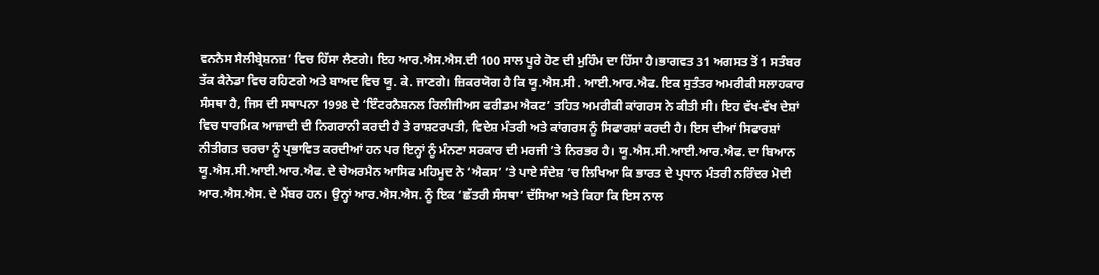ਵਨਨੈਸ ਸੈਲੀਬ੍ਰੇਸ਼ਨਜ਼’ ਵਿਚ ਹਿੱਸਾ ਲੈਣਗੇ। ਇਹ ਆਰ.ਐਸ.ਐਸ.ਦੀ 100 ਸਾਲ ਪੂਰੇ ਹੋਣ ਦੀ ਮੁਹਿੰਮ ਦਾ ਹਿੱਸਾ ਹੈ।ਭਾਗਵਤ 31 ਅਗਸਤ ਤੋਂ 1 ਸਤੰਬਰ ਤੱਕ ਕੈਨੇਡਾ ਵਿਚ ਰਹਿਣਗੇ ਅਤੇ ਬਾਅਦ ਵਿਚ ਯੂ. ਕੇ. ਜਾਣਗੇ। ਜ਼ਿਕਰਯੋਗ ਹੈ ਕਿ ਯੂ.ਐਸ.ਸੀ . ਆਈ.ਆਰ.ਐਫ. ਇਕ ਸੁਤੰਤਰ ਅਮਰੀਕੀ ਸਲਾਹਕਾਰ ਸੰਸਥਾ ਹੈ, ਜਿਸ ਦੀ ਸਥਾਪਨਾ 1998 ਦੇ ‘ਇੰਟਰਨੈਸ਼ਨਲ ਰਿਲੀਜੀਅਸ ਫਰੀਡਮ ਐਕਟ’ ਤਹਿਤ ਅਮਰੀਕੀ ਕਾਂਗਰਸ ਨੇ ਕੀਤੀ ਸੀ। ਇਹ ਵੱਖ-ਵੱਖ ਦੇਸ਼ਾਂ ਵਿਚ ਧਾਰਮਿਕ ਆਜ਼ਾਦੀ ਦੀ ਨਿਗਰਾਨੀ ਕਰਦੀ ਹੈ ਤੇ ਰਾਸ਼ਟਰਪਤੀ, ਵਿਦੇਸ਼ ਮੰਤਰੀ ਅਤੇ ਕਾਂਗਰਸ ਨੂੰ ਸਿਫਾਰਸ਼ਾਂ ਕਰਦੀ ਹੈ। ਇਸ ਦੀਆਂ ਸਿਫਾਰਸ਼ਾਂ ਨੀਤੀਗਤ ਚਰਚਾ ਨੂੰ ਪ੍ਰਭਾਵਿਤ ਕਰਦੀਆਂ ਹਨ ਪਰ ਇਨ੍ਹਾਂ ਨੂੰ ਮੰਨਣਾ ਸਰਕਾਰ ਦੀ ਮਰਜੀ ’ਤੇ ਨਿਰਭਰ ਹੈ। ਯੂ.ਐਸ.ਸੀ.ਆਈ.ਆਰ.ਐਫ. ਦਾ ਬਿਆਨ ਯੂ.ਐਸ.ਸੀ.ਆਈ.ਆਰ.ਐਫ. ਦੇ ਚੇਅਰਮੈਨ ਆਸਿਫ ਮਹਿਮੂਦ ਨੇ ‘ਐਕਸ’ ’ਤੇ ਪਾਏ ਸੰਦੇਸ਼ ’ਚ ਲਿਖਿਆ ਕਿ ਭਾਰਤ ਦੇ ਪ੍ਰਧਾਨ ਮੰਤਰੀ ਨਰਿੰਦਰ ਮੋਦੀ ਆਰ.ਐਸ.ਐਸ. ਦੇ ਮੈਂਬਰ ਹਨ। ਉਨ੍ਹਾਂ ਆਰ.ਐਸ.ਐਸ. ਨੂੰ ਇਕ ‘ਛੱਤਰੀ ਸੰਸਥਾ’ ਦੱਸਿਆ ਅਤੇ ਕਿਹਾ ਕਿ ਇਸ ਨਾਲ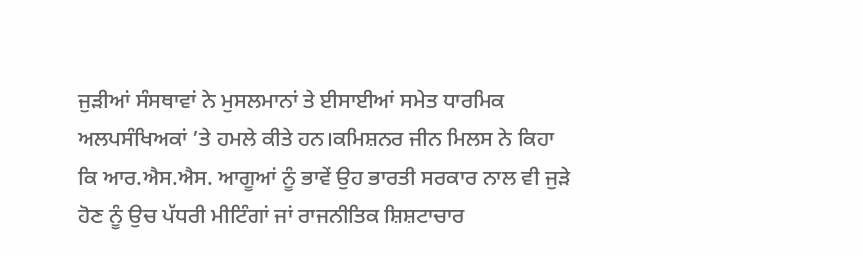ਜੁੜੀਆਂ ਸੰਸਥਾਵਾਂ ਨੇ ਮੁਸਲਮਾਨਾਂ ਤੇ ਈਸਾਈਆਂ ਸਮੇਤ ਧਾਰਮਿਕ ਅਲਪਸੰਖਿਅਕਾਂ ’ਤੇ ਹਮਲੇ ਕੀਤੇ ਹਨ।ਕਮਿਸ਼ਨਰ ਜੀਨ ਮਿਲਸ ਨੇ ਕਿਹਾ ਕਿ ਆਰ.ਐਸ.ਐਸ. ਆਗੂਆਂ ਨੂੰ ਭਾਵੇਂ ਉਹ ਭਾਰਤੀ ਸਰਕਾਰ ਨਾਲ ਵੀ ਜੁੜੇ ਹੋਣ ਨੂੰ ਉਚ ਪੱਧਰੀ ਮੀਟਿੰਗਾਂ ਜਾਂ ਰਾਜਨੀਤਿਕ ਸ਼ਿਸ਼ਟਾਚਾਰ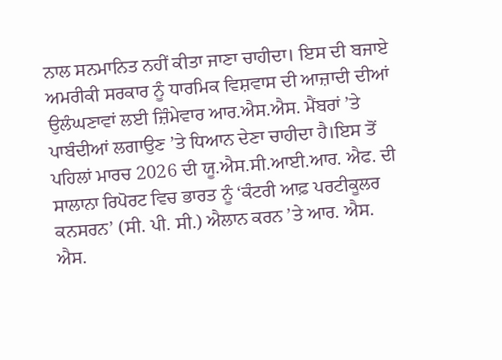ਨਾਲ ਸਨਮਾਨਿਤ ਨਹੀਂ ਕੀਤਾ ਜਾਣਾ ਚਾਹੀਦਾ। ਇਸ ਦੀ ਬਜਾਏ ਅਮਰੀਕੀ ਸਰਕਾਰ ਨੂੰ ਧਾਰਮਿਕ ਵਿਸ਼ਵਾਸ ਦੀ ਆਜ਼ਾਦੀ ਦੀਆਂ ਉਲੰਘਣਾਵਾਂ ਲਈ ਜ਼ਿੰਮੇਵਾਰ ਆਰ.ਐਸ.ਐਸ. ਮੈਂਬਰਾਂ ’ਤੇ ਪਾਬੰਦੀਆਂ ਲਗਾਉਣ ’ਤੇ ਧਿਆਨ ਦੇਣਾ ਚਾਹੀਦਾ ਹੈ।ਇਸ ਤੋਂ ਪਹਿਲਾਂ ਮਾਰਚ 2026 ਦੀ ਯੂ.ਐਸ.ਸੀ.ਆਈ.ਆਰ. ਐਫ. ਦੀ ਸਾਲਾਨਾ ਰਿਪੋਰਟ ਵਿਚ ਭਾਰਤ ਨੂੰ ‘ਕੰਟਰੀ ਆਫ਼ ਪਰਟੀਕੂਲਰ ਕਨਸਰਨ’ (ਸੀ. ਪੀ. ਸੀ.) ਐਲਾਨ ਕਰਨ ’ਤੇ ਆਰ. ਐਸ. ਐਸ.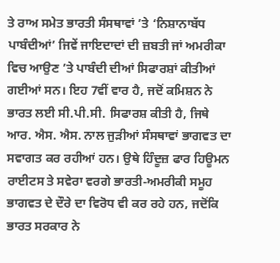ਤੇ ਰਾਅ ਸਮੇਤ ਭਾਰਤੀ ਸੰਸਥਾਵਾਂ ’ਤੇ ‘ਨਿਸ਼ਾਨਾਬੱਧ ਪਾਬੰਦੀਆਂ’ ਜਿਵੇਂ ਜਾਇਦਾਦਾਂ ਦੀ ਜ਼ਬਤੀ ਜਾਂ ਅਮਰੀਕਾ ਵਿਚ ਆਉਣ ’ਤੇ ਪਾਬੰਦੀ ਦੀਆਂ ਸਿਫਾਰਸ਼ਾਂ ਕੀਤੀਆਂ ਗਈਆਂ ਸਨ। ਇਹ 7ਵੀਂ ਵਾਰ ਹੈ, ਜਦੋਂ ਕਮਿਸ਼ਨ ਨੇ ਭਾਰਤ ਲਈ ਸੀ.ਪੀ.ਸੀ. ਸਿਫਾਰਸ਼ ਕੀਤੀ ਹੈ, ਜਿਥੇ ਆਰ. ਐਸ. ਐਸ. ਨਾਲ ਜੁੜੀਆਂ ਸੰਸਥਾਵਾਂ ਭਾਗਵਤ ਦਾ ਸਵਾਗਤ ਕਰ ਰਹੀਆਂ ਹਨ। ਉਥੇ ਹਿੰਦੂਜ਼ ਫਾਰ ਹਿਊਮਨ ਰਾਈਟਸ ਤੇ ਸਵੇਰਾ ਵਰਗੇ ਭਾਰਤੀ-ਅਮਰੀਕੀ ਸਮੂਹ ਭਾਗਵਤ ਦੇ ਦੌਰੇ ਦਾ ਵਿਰੋਧ ਵੀ ਕਰ ਰਹੇ ਹਨ, ਜਦੋਂਕਿ ਭਾਰਤ ਸਰਕਾਰ ਨੇ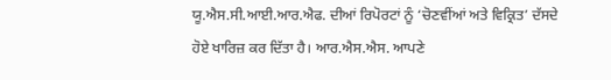ਯੂ.ਐਸ.ਸੀ.ਆਈ.ਆਰ.ਐਫ. ਦੀਆਂ ਰਿਪੋਰਟਾਂ ਨੂੰ ‘ਚੋਣਵੀਂਆਂ ਅਤੇ ਵਿਕ੍ਰਿਤ’ ਦੱਸਦੇ ਹੋਏ ਖਾਰਿਜ਼ ਕਰ ਦਿੱਤਾ ਹੈ। ਆਰ.ਐਸ.ਐਸ. ਆਪਣੇ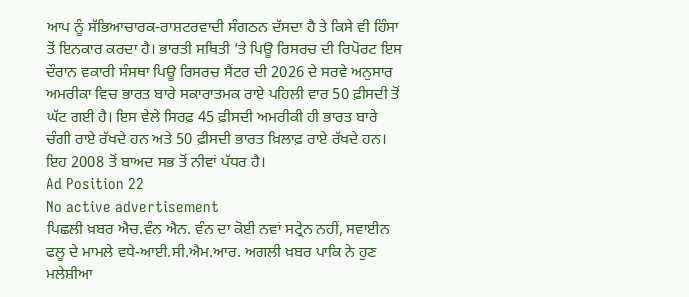ਆਪ ਨੂੰ ਸੱਭਿਆਚਾਰਕ-ਰਾਸ਼ਟਰਵਾਦੀ ਸੰਗਠਨ ਦੱਸਦਾ ਹੈ ਤੇ ਕਿਸੇ ਵੀ ਹਿੰਸਾ ਤੋਂ ਇਨਕਾਰ ਕਰਦਾ ਹੈ। ਭਾਰਤੀ ਸਥਿਤੀ ’ਤੇ ਪਿਊ ਰਿਸਰਚ ਦੀ ਰਿਪੋਰਟ ਇਸ ਦੌਰਾਨ ਵਕਾਰੀ ਸੰਸਥਾ ਪਿਊ ਰਿਸਰਚ ਸੈਂਟਰ ਦੀ 2026 ਦੇ ਸਰਵੇ ਅਨੁਸਾਰ ਅਮਰੀਕਾ ਵਿਚ ਭਾਰਤ ਬਾਰੇ ਸਕਾਰਾਤਮਕ ਰਾਏ ਪਹਿਲੀ ਵਾਰ 50 ਫ਼ੀਸਦੀ ਤੋਂ ਘੱਟ ਗਈ ਹੈ। ਇਸ ਵੇਲੇ ਸਿਰਫ਼ 45 ਫ਼ੀਸਦੀ ਅਮਰੀਕੀ ਹੀ ਭਾਰਤ ਬਾਰੇ ਚੰਗੀ ਰਾਏ ਰੱਖਦੇ ਹਨ ਅਤੇ 50 ਫ਼ੀਸਦੀ ਭਾਰਤ ਖ਼ਿਲਾਫ਼ ਰਾਏ ਰੱਖਦੇ ਹਨ। ਇਹ 2008 ਤੋਂ ਬਾਅਦ ਸਭ ਤੋਂ ਨੀਵਾਂ ਪੱਧਰ ਹੈ।
Ad Position 22
No active advertisement
ਪਿਛਲੀ ਖ਼ਬਰ ਐਚ.ਵੰਨ ਐਨ. ਵੰਨ ਦਾ ਕੋਈ ਨਵਾਂ ਸਟ੍ਰੇਨ ਨਹੀਂ, ਸਵਾਈਨ ਫਲੂ ਦੇ ਮਾਮਲੇ ਵਧੇ-ਆਈ.ਸੀ.ਐਮ.ਆਰ. ਅਗਲੀ ਖ਼ਬਰ ਪਾਕਿ ਨੇ ਹੁਣ ਮਲੇਸ਼ੀਆ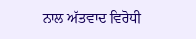ਨਾਲ ਅੱਤਵਾਦ ਵਿਰੋਧੀ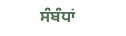ਸੰਬੰਧਾਂ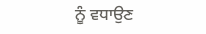ਨੂੰ ਵਧਾਉਣ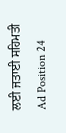ਲਈ ਜਤਾਈ ਸਹਿਮਤੀ
Ad Position 24